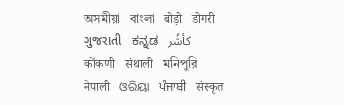অসমীয়া   বাংলা   बोड़ो   डोगरी   ગુજરાતી   ಕನ್ನಡ   كأشُر   कोंकणी   संथाली   মনিপুরি   नेपाली   ଓରିୟା   ਪੰਜਾਬੀ   संस्कृत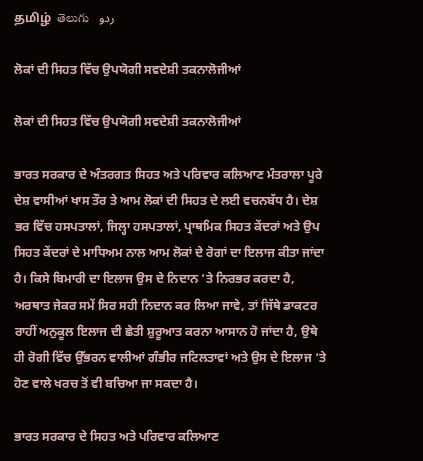தமிழ்  తెలుగు   ردو

ਲੋਕਾਂ ਦੀ ਸਿਹਤ ਵਿੱਚ ਉਪਯੋਗੀ ਸਵਦੇਸ਼ੀ ਤਕਨਾਲੋਜੀਆਂ

ਲੋਕਾਂ ਦੀ ਸਿਹਤ ਵਿੱਚ ਉਪਯੋਗੀ ਸਵਦੇਸ਼ੀ ਤਕਨਾਲੋਜੀਆਂ

ਭਾਰਤ ਸਰਕਾਰ ਦੇ ਅੰਤਰਗਤ ਸਿਹਤ ਅਤੇ ਪਰਿਵਾਰ ਕਲਿਆਣ ਮੰਤਰਾਲਾ ਪੂਰੇ ਦੇਸ਼ ਵਾਸੀਆਂ ਖਾਸ ਤੌਰ ਤੇ ਆਮ ਲੋਕਾਂ ਦੀ ਸਿਹਤ ਦੇ ਲਈ ਵਚਨਬੱਧ ਹੈ। ਦੇਸ਼ ਭਰ ਵਿੱਚ ਹਸਪਤਾਲਾਂ, ਜਿਲ੍ਹਾ ਹਸਪਤਾਲਾਂ, ਪ੍ਰਾਥਮਿਕ ਸਿਹਤ ਕੇਂਦਰਾਂ ਅਤੇ ਉਪ ਸਿਹਤ ਕੇਂਦਰਾਂ ਦੇ ਮਾਧਿਅਮ ਨਾਲ ਆਮ ਲੋਕਾਂ ਦੇ ਰੋਗਾਂ ਦਾ ਇਲਾਜ ਕੀਤਾ ਜਾਂਦਾ ਹੈ। ਕਿਸੇ ਬਿਮਾਰੀ ਦਾ ਇਲਾਜ ਉਸ ਦੇ ਨਿਦਾਨ ‘ਤੇ ਨਿਰਭਰ ਕਰਦਾ ਹੈ, ਅਰਥਾਤ ਜੇਕਰ ਸਮੇਂ ਸਿਰ ਸਹੀ ਨਿਦਾਨ ਕਰ ਲਿਆ ਜਾਵੇ, ਤਾਂ ਜਿੱਥੇ ਡਾਕਟਰ ਰਾਹੀਂ ਅਨੁਕੂਲ ਇਲਾਜ ਦੀ ਛੇਤੀ ਸ਼ੁਰੂਆਤ ਕਰਨਾ ਆਸਾਨ ਹੋ ਜਾਂਦਾ ਹੈ, ਉਥੇ ਹੀ ਰੋਗੀ ਵਿੱਚ ਉੱਭਰਨ ਵਾਲੀਆਂ ਗੰਭੀਰ ਜਟਿਲਤਾਵਾਂ ਅਤੇ ਉਸ ਦੇ ਇਲਾਜ ‘ਤੇ ਹੋਣ ਵਾਲੇ ਖਰਚ ਤੋਂ ਵੀ ਬਚਿਆ ਜਾ ਸਕਦਾ ਹੈ।

ਭਾਰਤ ਸਰਕਾਰ ਦੇ ਸਿਹਤ ਅਤੇ ਪਰਿਵਾਰ ਕਲਿਆਣ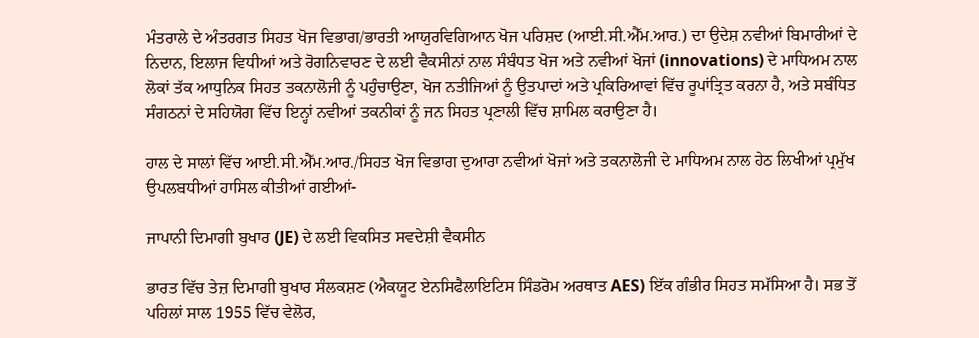ਮੰਤਰਾਲੇ ਦੇ ਅੰਤਰਗਤ ਸਿਹਤ ਖੋਜ ਵਿਭਾਗ/ਭਾਰਤੀ ਆਯੁਰਵਿਗਿਆਨ ਖੋਜ ਪਰਿਸ਼ਦ (ਆਈ.ਸੀ.ਐੱਮ.ਆਰ.) ਦਾ ਉਦੇਸ਼ ਨਵੀਆਂ ਬਿਮਾਰੀਆਂ ਦੇ ਨਿਦਾਨ, ਇਲਾਜ ਵਿਧੀਆਂ ਅਤੇ ਰੋਗਨਿਵਾਰਣ ਦੇ ਲਈ ਵੈਕਸੀਨਾਂ ਨਾਲ ਸੰਬੰਧਤ ਖੋਜ ਅਤੇ ਨਵੀਆਂ ਖੋਜਾਂ (innovations) ਦੇ ਮਾਧਿਅਮ ਨਾਲ ਲੋਕਾਂ ਤੱਕ ਆਧੁਨਿਕ ਸਿਹਤ ਤਕਨਾਲੋਜੀ ਨੂੰ ਪਹੁੰਚਾਉਣਾ, ਖੋਜ ਨਤੀਜਿਆਂ ਨੂੰ ਉਤਪਾਦਾਂ ਅਤੇ ਪ੍ਰਕਿਰਿਆਵਾਂ ਵਿੱਚ ਰੂਪਾਂਤ੍ਰਿਤ ਕਰਨਾ ਹੈ, ਅਤੇ ਸਬੰਧਿਤ ਸੰਗਠਨਾਂ ਦੇ ਸਹਿਯੋਗ ਵਿੱਚ ਇਨ੍ਹਾਂ ਨਵੀਆਂ ਤਕਨੀਕਾਂ ਨੂੰ ਜਨ ਸਿਹਤ ਪ੍ਰਣਾਲੀ ਵਿੱਚ ਸ਼ਾਮਿਲ ਕਰਾਉਣਾ ਹੈ।

ਹਾਲ ਦੇ ਸਾਲਾਂ ਵਿੱਚ ਆਈ.ਸੀ.ਐੱਮ.ਆਰ./ਸਿਹਤ ਖੋਜ ਵਿਭਾਗ ਦੁਆਰਾ ਨਵੀਆਂ ਖੋਜਾਂ ਅਤੇ ਤਕਨਾਲੋਜੀ ਦੇ ਮਾਧਿਅਮ ਨਾਲ ਹੇਠ ਲਿਖੀਆਂ ਪ੍ਰਮੁੱਖ ਉਪਲਬਧੀਆਂ ਹਾਸਿਲ ਕੀਤੀਆਂ ਗਈਆਂ-

ਜਾਪਾਨੀ ਦਿਮਾਗੀ ਬੁਖਾਰ (JE) ਦੇ ਲਈ ਵਿਕਸਿਤ ਸਵਦੇਸ਼ੀ ਵੈਕਸੀਨ

ਭਾਰਤ ਵਿੱਚ ਤੇਜ਼ ਦਿਮਾਗੀ ਬੁਖਾਰ ਸੰਲਕਸ਼ਣ (ਐਕਯੂਟ ਏਨਸਿਫੈਲਾਇਟਿਸ ਸਿੰਡਰੋਮ ਅਰਥਾਤ AES) ਇੱਕ ਗੰਭੀਰ ਸਿਹਤ ਸਮੱਸਿਆ ਹੈ। ਸਭ ਤੋਂ ਪਹਿਲਾਂ ਸਾਲ 1955 ਵਿੱਚ ਵੇਲੋਰ,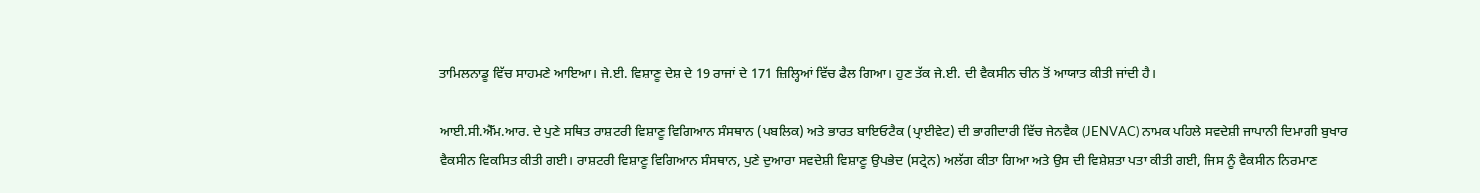ਤਾਮਿਲਨਾਡੂ ਵਿੱਚ ਸਾਹਮਣੇ ਆਇਆ। ਜੇ.ਈ. ਵਿਸ਼ਾਣੂ ਦੇਸ਼ ਦੇ 19 ਰਾਜਾਂ ਦੇ 171 ਜ਼ਿਲ੍ਹਿਆਂ ਵਿੱਚ ਫੈਲ ਗਿਆ। ਹੁਣ ਤੱਕ ਜੇ.ਈ. ਦੀ ਵੈਕਸੀਨ ਚੀਨ ਤੋਂ ਆਯਾਤ ਕੀਤੀ ਜਾਂਦੀ ਹੈ।

ਆਈ.ਸੀ.ਐੱਮ.ਆਰ. ਦੇ ਪੁਣੇ ਸਥਿਤ ਰਾਸ਼ਟਰੀ ਵਿਸ਼ਾਣੂ ਵਿਗਿਆਨ ਸੰਸਥਾਨ (ਪਬਲਿਕ) ਅਤੇ ਭਾਰਤ ਬਾਇਓਟੈਕ (ਪ੍ਰਾਈਵੇਟ) ਦੀ ਭਾਗੀਦਾਰੀ ਵਿੱਚ ਜੇਨਵੈਕ (JENVAC) ਨਾਮਕ ਪਹਿਲੇ ਸਵਦੇਸ਼ੀ ਜਾਪਾਨੀ ਦਿਮਾਗੀ ਬੁਖਾਰ ਵੈਕਸੀਨ ਵਿਕਸਿਤ ਕੀਤੀ ਗਈ। ਰਾਸ਼ਟਰੀ ਵਿਸ਼ਾਣੂ ਵਿਗਿਆਨ ਸੰਸਥਾਨ, ਪੁਣੇ ਦੁਆਰਾ ਸਵਦੇਸ਼ੀ ਵਿਸ਼ਾਣੂ ਉਪਭੇਦ (ਸਟ੍ਰੇਨ) ਅਲੱਗ ਕੀਤਾ ਗਿਆ ਅਤੇ ਉਸ ਦੀ ਵਿਸ਼ੇਸ਼ਤਾ ਪਤਾ ਕੀਤੀ ਗਈ, ਜਿਸ ਨੂੰ ਵੈਕਸੀਨ ਨਿਰਮਾਣ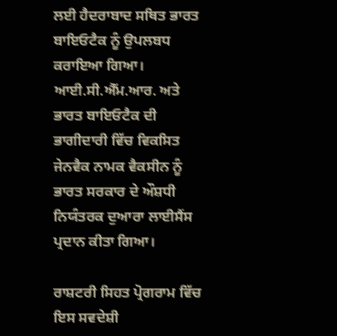ਲਈ ਹੈਦਰਾਬਾਦ ਸਥਿਤ ਭਾਰਤ ਬਾਇਓਟੈਕ ਨੂੰ ਉਪਲਬਧ ਕਰਾਇਆ ਗਿਆ। ਆਈ.ਸੀ.ਐੱਮ.ਆਰ. ਅਤੇ ਭਾਰਤ ਬਾਇਓਟੈਕ ਦੀ ਭਾਗੀਦਾਰੀ ਵਿੱਚ ਵਿਕਸਿਤ ਜੇਨਵੈਕ ਨਾਮਕ ਵੈਕਸੀਨ ਨੂੰ ਭਾਰਤ ਸਰਕਾਰ ਦੇ ਔਸ਼ਧੀ‍ ਨਿਯੰਤਰਕ ਦੁਆਰਾ ਲਾਈਸੈਂਸ ਪ੍ਰਦਾਨ ਕੀਤਾ ਗਿਆ।

ਰਾਸ਼ਟਰੀ ਸਿਹਤ ਪ੍ਰੋਗਰਾਮ ਵਿੱਚ ਇਸ ਸਵਦੇਸ਼ੀ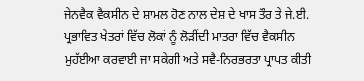ਜੇਨਵੈਕ ਵੈਕਸੀਨ ਦੇ ਸ਼ਾਮਲ ਹੋਣ ਨਾਲ ਦੇਸ਼ ਦੇ ਖਾਸ ਤੌਰ ਤੇ ਜੇ.ਈ. ਪ੍ਰਭਾਵਿਤ ਖੇਤਰਾਂ ਵਿੱਚ ਲੋਕਾਂ ਨੂੰ ਲੋੜੀਂਦੀ ਮਾਤਰਾ ਵਿੱਚ ਵੈਕਸੀਨ ਮੁਹੱਈਆ ਕਰਵਾਈ ਜਾ ਸਕੇਗੀ ਅਤੇ ਸਵੈ-ਨਿਰਭਰਤਾ ਪ੍ਰਾਪਤ ਕੀਤੀ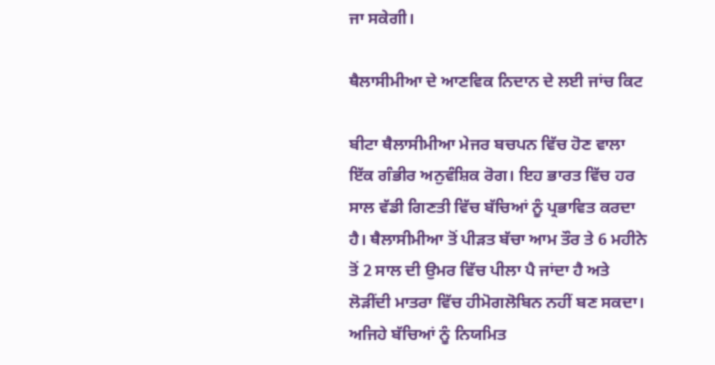ਜਾ ਸਕੇਗੀ।

ਥੈਲਾਸੀਮੀਆ ਦੇ ਆਣਵਿਕ ਨਿਦਾਨ ਦੇ ਲਈ ਜਾਂਚ ਕਿਟ

ਬੀਟਾ ਥੈਲਾਸੀਮੀਆ ਮੇਜਰ ਬਚਪਨ ਵਿੱਚ ਹੋਣ ਵਾਲਾ ਇੱਕ ਗੰਭੀਰ ਅਨੁਵੰਸ਼ਿਕ ਰੋਗ। ਇਹ ਭਾਰਤ ਵਿੱਚ ਹਰ ਸਾਲ ਵੱਡੀ ਗਿਣਤੀ ਵਿੱਚ ਬੱਚਿਆਂ ਨੂੰ ਪ੍ਰਭਾਵਿਤ ਕਰਦਾ ਹੈ। ਥੈਲਾਸੀਮੀਆ ਤੋਂ ਪੀੜਤ ਬੱਚਾ ਆਮ ਤੌਰ ਤੇ 6 ਮਹੀਨੇ ਤੋਂ 2 ਸਾਲ ਦੀ ਉਮਰ ਵਿੱਚ ਪੀਲਾ ਪੈ ਜਾਂਦਾ ਹੈ ਅਤੇ ਲੋੜੀਂਦੀ ਮਾਤਰਾ ਵਿੱਚ ਹੀਮੋਗਲੋਬਿਨ ਨਹੀਂ ਬਣ ਸਕਦਾ। ਅਜਿਹੇ ਬੱਚਿਆਂ ਨੂੰ ਨਿਯਮਿਤ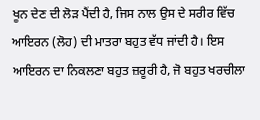ਖੂਨ ਦੇਣ ਦੀ ਲੋੜ ਪੈਂਦੀ ਹੈ, ਜਿਸ ਨਾਲ ਉਸ ਦੇ ਸਰੀਰ ਵਿੱਚ ਆਇਰਨ (ਲੋਹ) ਦੀ ਮਾਤਰਾ ਬਹੁਤ ਵੱਧ ਜਾਂਦੀ ਹੈ। ਇਸ ਆਇਰਨ ਦਾ ਨਿਕਲਣਾ ਬਹੁਤ ਜ਼ਰੂਰੀ ਹੈ, ਜੋ ਬਹੁਤ ਖਰਚੀਲਾ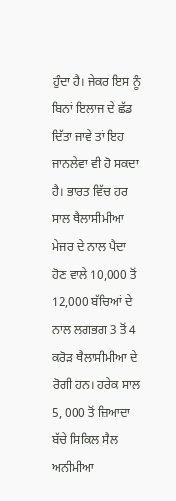ਹੁੰਦਾ ਹੈ। ਜੇਕਰ ਇਸ ਨੂੰ ਬਿਨਾਂ ਇਲਾਜ ਦੇ ਛੱਡ ਦਿੱਤਾ ਜਾਵੇ ਤਾਂ ਇਹ ਜਾਨਲੇਵਾ ਵੀ ਹੋ ਸਕਦਾ ਹੈ। ਭਾਰਤ ਵਿੱਚ ਹਰ ਸਾਲ ਥੈਲਾਸੀਮੀਆ ਮੇਜਰ ਦੇ ਨਾਲ ਪੈਦਾ ਹੋਣ ਵਾਲੇ 10,000 ਤੋਂ 12,000 ਬੱਚਿਆਂ ਦੇ ਨਾਲ ਲਗਭਗ 3 ਤੋਂ 4 ਕਰੋੜ ਥੈਲਾਸੀਮੀਆ ਦੇ ਰੋਗੀ ਹਨ। ਹਰੇਕ ਸਾਲ 5, 000 ਤੋਂ ਜ਼ਿਆਦਾ ਬੱਚੇ ਸਿਕਿਲ ਸੈਲ ਅਨੀਮੀਆ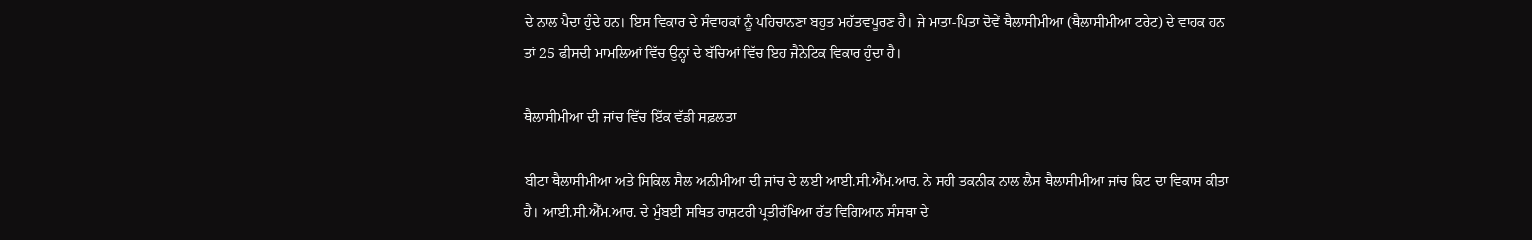ਦੇ ਨਾਲ ਪੈਦਾ ਹੁੰਦੇ ਹਨ। ਇਸ ਵਿਕਾਰ ਦੇ ਸੰਵਾਹਕਾਂ ਨੂੰ ਪਹਿਚਾਨਣਾ ਬਹੁਤ ਮਹੱਤਵਪੂਰਣ ਹੈ। ਜੇ ਮਾਤਾ-ਪਿਤਾ ਦੋਵੇਂ ਥੈਲਾਸੀਮੀਆ (ਥੈਲਾਸੀਮੀਆ ਟਰੇਟ) ਦੇ ਵਾਹਕ ਹਨ ਤਾਂ 25 ਫੀਸਦੀ ਮਾਮਲਿਆਂ ਵਿੱਚ ਉਨ੍ਹਾਂ ਦੇ ਬੱਚਿਆਂ ਵਿੱਚ ਇਹ ਜੈਨੇਟਿਕ ਵਿਕਾਰ ਹੁੰਦਾ ਹੈ।

ਥੈਲਾਸੀਮੀਆ ਦੀ ਜਾਂਚ ਵਿੱਚ ਇੱਕ ਵੱਡੀ ਸਫ਼ਲਤਾ

ਬੀਟਾ ਥੈਲਾਸੀਮੀਆ ਅਤੇ ਸਿਕਿਲ ਸੈਲ ਅਨੀਮੀਆ ਦੀ ਜਾਂਚ ਦੇ ਲਈ ਆਈ.ਸੀ.ਐੱਮ.ਆਰ. ਨੇ ਸਹੀ ਤਕਨੀਕ ਨਾਲ ਲੈਸ ਥੈਲਾਸੀਮੀਆ ਜਾਂਚ ਕਿਟ ਦਾ ਵਿਕਾਸ ਕੀਤਾ ਹੈ। ਆਈ.ਸੀ.ਐੱਮ.ਆਰ. ਦੇ ਮੁੰਬਈ ਸਥਿਤ ਰਾਸ਼ਟਰੀ ਪ੍ਰਤੀਰੱਖਿਆ ਰੱਤ ਵਿਗਿਆਨ ਸੰਸਥਾ ਦੇ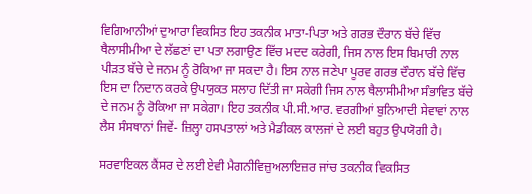ਵਿਗਿਆਨੀਆਂ ਦੁਆਰਾ ਵਿਕਸਿਤ ਇਹ ਤਕਨੀਕ ਮਾਤਾ-ਪਿਤਾ ਅਤੇ ਗਰਭ ਦੌਰਾਨ ਬੱਚੇ ਵਿੱਚ ਥੈਲਾਸੀਮੀਆ ਦੇ ਲੱਛਣਾਂ ਦਾ ਪਤਾ ਲਗਾਉਣ ਵਿੱਚ ਮਦਦ ਕਰੇਗੀ, ਜਿਸ ਨਾਲ ਇਸ ਬਿਮਾਰੀ ਨਾਲ ਪੀੜਤ ਬੱਚੇ ਦੇ ਜਨਮ ਨੂੰ ਰੋਕਿਆ ਜਾ ਸਕਦਾ ਹੈ। ਇਸ ਨਾਲ ਜਣੇਪਾ ਪੂਰਵ ਗਰਭ ਦੌਰਾਨ ਬੱਚੇ ਵਿੱਚ ਇਸ ਦਾ ਨਿਦਾਨ ਕਰਕੇ ਉਪਯੁਕਤ ਸਲਾਹ ਦਿੱਤੀ ਜਾ ਸਕੇਗੀ ਜਿਸ ਨਾਲ ਥੈਲਾਸੀਮੀਆ ਸੰਭਾਵਿਤ ਬੱਚੇ ਦੇ ਜਨਮ ਨੂੰ ਰੋਕਿਆ ਜਾ ਸਕੇਗਾ। ਇਹ ਤਕਨੀਕ ਪੀ.ਸੀ.ਆਰ. ਵਰਗੀਆਂ ਬੁਨਿਆਦੀ ਸੇਵਾਵਾਂ ਨਾਲ ਲੈਸ ਸੰਸਥਾਨਾਂ ਜਿਵੇਂ- ਜ਼ਿਲ੍ਹਾ ਹਸਪਤਾਲਾਂ ਅਤੇ ਮੈਡੀਕਲ ਕਾਲਜਾਂ ਦੇ ਲਈ ਬਹੁਤ ਉਪਯੋਗੀ ਹੈ।

ਸਰਵਾਇਕਲ ਕੈਂਸਰ ਦੇ ਲਈ ਏਵੀ ਮੈਗਨੀਵਿਜ਼ੁਅਲਾਇਜ਼ਰ ਜਾਂਚ ਤਕਨੀਕ ਵਿਕਸਿਤ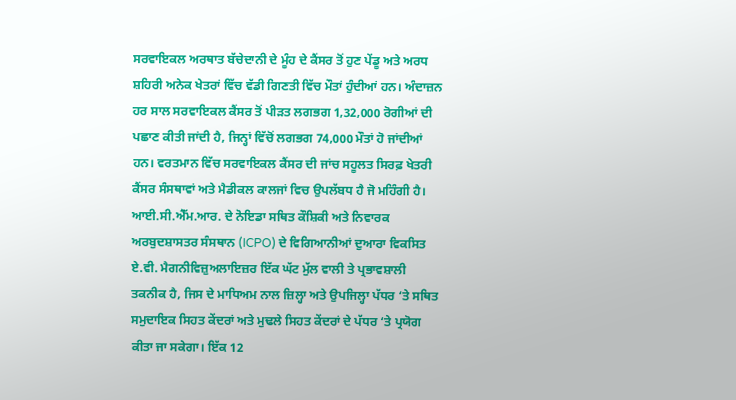ਸਰਵਾਇਕਲ ਅਰਥਾਤ ਬੱਚੇਦਾਨੀ ਦੇ ਮੂੰਹ ਦੇ ਕੈਂਸਰ ਤੋਂ ਹੁਣ ਪੇਂਡੂ ਅਤੇ ਅਰਧ ਸ਼ਹਿਰੀ ਅਨੇਕ ਖੇਤਰਾਂ ਵਿੱਚ ਵੱਡੀ ਗਿਣਤੀ ਵਿੱਚ ਮੌਤਾਂ ਹੁੰਦੀਆਂ ਹਨ। ਅੰਦਾਜ਼ਨ ਹਰ ਸਾਲ ਸਰਵਾਇਕਲ ਕੈਂਸਰ ਤੋਂ ਪੀੜਤ ਲਗਭਗ 1,32,000 ਰੋਗੀਆਂ ਦੀ ਪਛਾਣ ਕੀਤੀ ਜਾਂਦੀ ਹੈ, ਜਿਨ੍ਹਾਂ ਵਿੱਚੋਂ ਲਗਭਗ 74,000 ਮੌਤਾਂ ਹੋ ਜਾਂਦੀਆਂ ਹਨ। ਵਰਤਮਾਨ ਵਿੱਚ ਸਰਵਾਇਕਲ ਕੈਂਸਰ ਦੀ ਜਾਂਚ ਸਹੂਲਤ ਸਿਰਫ਼ ਖੇਤਰੀ ਕੈਂਸਰ ਸੰਸਥਾਵਾਂ ਅਤੇ ਮੈਡੀਕਲ ਕਾਲਜਾਂ ਵਿਚ ਉਪਲੱਬਧ ਹੈ ਜੋ ਮਹਿੰਗੀ ਹੈ। ਆਈ.ਸੀ.ਐੱਮ.ਆਰ. ਦੇ ਨੋਇਡਾ ਸਥਿਤ ਕੌਸ਼ਿਕੀ ਅਤੇ ਨਿਵਾਰਕ ਅਰਬੁਦਸ਼ਾਸਤਰ ਸੰਸਥਾਨ (ICPO) ਦੇ ਵਿਗਿਆਨੀਆਂ ਦੁਆਰਾ ਵਿਕਸਿਤ ਏ.ਵੀ. ਮੈਗਨੀਵਿਜ਼ੁਅਲਾਇਜ਼ਰ ਇੱਕ ਘੱਟ ਮੁੱਲ ਵਾਲੀ ਤੇ ਪ੍ਰਭਾਵਸ਼ਾਲੀ ਤਕਨੀਕ ਹੈ, ਜਿਸ ਦੇ ਮਾਧਿਅਮ ਨਾਲ ਜ਼ਿਲ੍ਹਾ ਅਤੇ ਉਪਜਿਲ੍ਹਾ ਪੱਧਰ ‘ਤੇ ਸਥਿਤ ਸਮੁਦਾਇਕ ਸਿਹਤ ਕੇਂਦਰਾਂ ਅਤੇ ਮੁਢਲੇ ਸਿਹਤ ਕੇਂਦਰਾਂ ਦੇ ਪੱਧਰ ‘ਤੇ ਪ੍ਰਯੋਗ ਕੀਤਾ ਜਾ ਸਕੇਗਾ। ਇੱਕ 12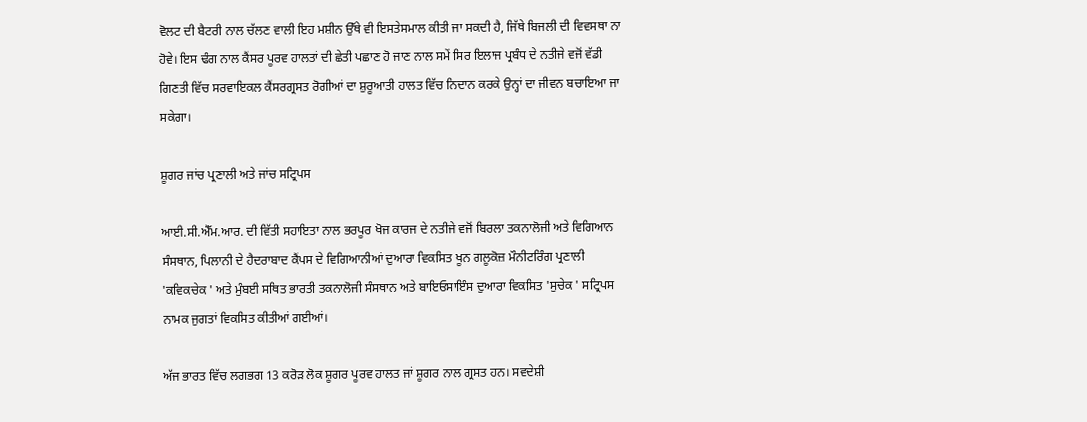ਵੋਲਟ ਦੀ ਬੈਟਰੀ ਨਾਲ ਚੱਲਣ ਵਾਲੀ ਇਹ ਮਸ਼ੀਨ ਉੱਥੇ ਵੀ ਇਸਤੇਸਮਾਲ ਕੀਤੀ ਜਾ ਸਕਦੀ ਹੈ, ਜਿੱਥੇ ਬਿਜਲੀ ਦੀ ਵਿਵਸਥਾ ਨਾ ਹੋਵੇ। ਇਸ ਢੰਗ ਨਾਲ ਕੈਂਸਰ ਪੂਰਵ ਹਾਲਤਾਂ ਦੀ ਛੇਤੀ ਪਛਾਣ ਹੋ ਜਾਣ ਨਾਲ ਸਮੇਂ ਸਿਰ ਇਲਾਜ ਪ੍ਰਬੰਧ ਦੇ ਨਤੀਜੇ ਵਜੋਂ ਵੱਡੀ ਗਿਣਤੀ ਵਿੱਚ ਸਰਵਾਇਕਲ ਕੈਂਸਰਗ੍ਰਸਤ ਰੋਗੀਆਂ ਦਾ ਸ਼ੁਰੂਆਤੀ ਹਾਲਤ ਵਿੱਚ ਨਿਦਾਨ ਕਰਕੇ ਉਨ੍ਹਾਂ ਦਾ ਜੀਵਨ ਬਚਾਇਆ ਜਾ ਸਕੇਗਾ।

ਸ਼ੂਗਰ ਜਾਂਚ ਪ੍ਰਣਾਲੀ ਅਤੇ ਜਾਂਚ ਸਟ੍ਰਿਪਸ

ਆਈ.ਸੀ.ਐੱਮ.ਆਰ. ਦੀ ਵਿੱਤੀ ਸਹਾਇਤਾ ਨਾਲ ਭਰਪੂਰ ਖੋਜ ਕਾਰਜ ਦੇ ਨਤੀਜੇ ਵਜੋਂ ਬਿਰਲਾ ਤਕਨਾਲੋਜੀ ਅਤੇ ਵਿਗਿਆਨ ਸੰਸਥਾਨ, ਪਿਲਾਨੀ ਦੇ ਹੈਦਰਾਬਾਦ ਕੈਂਪਸ ਦੇ ਵਿਗਿਆਨੀਆਂ ਦੁਆਰਾ ਵਿਕਸਿਤ ਖੂਨ ਗਲੂਕੋਜ਼ ਮੌਨੀਟਰਿੰਗ ਪ੍ਰਣਾਲੀ 'ਕਵਿਕਚੇਕ ' ਅਤੇ ਮੁੰਬਈ ਸਥਿਤ ਭਾਰਤੀ ਤਕਨਾਲੋਜੀ ਸੰਸਥਾਨ ਅਤੇ ਬਾਇਓਸਾਇੰਸ ਦੁਆਰਾ ਵਿਕਸਿਤ 'ਸੁਚੇਕ ' ਸਟ੍ਰਿਪਸ ਨਾਮਕ ਜੁਗਤਾਂ ਵਿਕਸਿਤ ਕੀਤੀਆਂ ਗਈਆਂ।

ਅੱਜ ਭਾਰਤ ਵਿੱਚ ਲਗਭਗ 13 ਕਰੋੜ ਲੋਕ ਸ਼ੂਗਰ ਪੂਰਵ ਹਾਲਤ ਜਾਂ ਸ਼ੂਗਰ ਨਾਲ ਗ੍ਰਸਤ ਹਨ। ਸਵਦੇਸ਼ੀ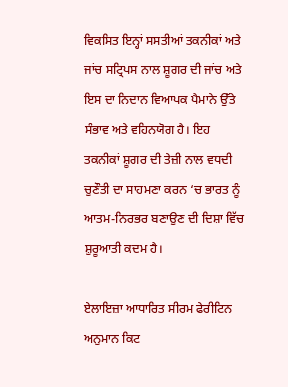ਵਿਕਸਿਤ ਇਨ੍ਹਾਂ ਸਸਤੀਆਂ ਤਕਨੀਕਾਂ ਅਤੇ ਜਾਂਚ ਸਟ੍ਰਿਪਸ ਨਾਲ ਸ਼ੂਗਰ ਦੀ ਜਾਂਚ ਅਤੇ ਇਸ ਦਾ ਨਿਦਾਨ ਵਿਆਪਕ ਪੈਮਾਨੇ ਉੱਤੇ ਸੰਭਾਵ ਅਤੇ ਵਹਿਨਯੋਗ ਹੈ। ਇਹ ਤਕਨੀਕਾਂ ਸ਼ੂਗਰ ਦੀ ਤੇਜ਼ੀ ਨਾਲ ਵਧਦੀ ਚੁਣੌਤੀ ਦਾ ਸਾਹਮਣਾ ਕਰਨ ‘ਚ ਭਾਰਤ ਨੂੰ ਆਤਮ-ਨਿਰਭਰ ਬਣਾਉਣ ਦੀ ਦਿਸ਼ਾ ਵਿੱਚ ਸ਼ੁਰੂਆਤੀ ਕਦਮ ਹੈ।

ਏਲਾਇਜ਼ਾ ਆਧਾਰਿਤ ਸੀਰਮ ਫੇਰੀਟਿਨ ਅਨੁਮਾਨ ਕਿਟ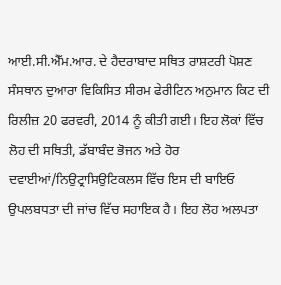ਆਈ.ਸੀ.ਐੱਮ.ਆਰ. ਦੇ ਹੈਦਰਾਬਾਦ ਸਥਿਤ ਰਾਸ਼ਟਰੀ ਪੋਸ਼ਣ ਸੰਸਥਾਨ ਦੁਆਰਾ ਵਿਕਿਸਿਤ ਸੀਰਮ ਫੇਰੀਟਿਨ ਅਨੁਮਾਨ ਕਿਟ ਦੀ ਰਿਲੀਜ਼ 20 ਫਰਵਰੀ, 2014 ਨੂੰ ਕੀਤੀ ਗਈ। ਇਹ ਲੋਕਾਂ ਵਿੱਚ ਲੋਹ ਦੀ ਸਥਿਤੀ, ਡੱਬਾਬੰਦ ਭੋਜਨ ਅਤੇ ਹੋਰ ਦਵਾਈਆਂ/ਨਿਉਟ੍ਰਾਸਿਉਟਿਕਲਸ ਵਿੱਚ ਇਸ ਦੀ ਬਾਇਓ ਉਪਲਬਧਤਾ ਦੀ ਜਾਂਚ ਵਿੱਚ ਸਹਾਇਕ ਹੈ। ਇਹ ਲੋਹ ਅਲਪਤਾ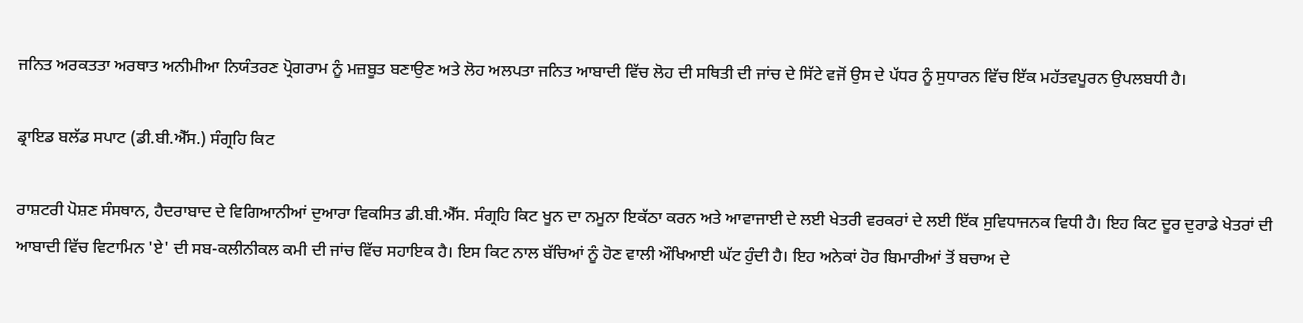ਜਨਿਤ ਅਰਕਤਤਾ ਅਰਥਾਤ ਅਨੀਮੀਆ ਨਿਯੰਤਰਣ ਪ੍ਰੋਗਰਾਮ ਨੂੰ ਮਜ਼ਬੂਤ ਬਣਾਉਣ ਅਤੇ ਲੋਹ ਅਲਪਤਾ ਜਨਿਤ ਆਬਾਦੀ ਵਿੱਚ ਲੋਹ ਦੀ ਸਥਿਤੀ ਦੀ ਜਾਂਚ ਦੇ ਸਿੱਟੇ ਵਜੋਂ ਉਸ ਦੇ ਪੱਧਰ ਨੂੰ ਸੁਧਾਰਨ ਵਿੱਚ ਇੱਕ ਮਹੱਤਵਪੂਰਨ ਉਪਲਬਧੀ ਹੈ।

ਡ੍ਰਾਇਡ ਬਲੱਡ ਸਪਾਟ (ਡੀ.ਬੀ.ਐੱਸ.) ਸੰਗ੍ਰਹਿ ਕਿਟ

ਰਾਸ਼ਟਰੀ ਪੋਸ਼ਣ ਸੰਸਥਾਨ, ਹੈਦਰਾਬਾਦ ਦੇ ਵਿਗਿਆਨੀਆਂ ਦੁਆਰਾ ਵਿਕਸਿਤ ਡੀ.ਬੀ.ਐੱਸ. ਸੰਗ੍ਰਹਿ ਕਿਟ ਖੂਨ ਦਾ ਨਮੂਨਾ ਇਕੱਠਾ ਕਰਨ ਅਤੇ ਆਵਾਜਾਈ ਦੇ ਲਈ ਖੇਤਰੀ ਵਰਕਰਾਂ ਦੇ ਲਈ ਇੱਕ ਸੁਵਿਧਾਜਨਕ ਵਿਧੀ ਹੈ। ਇਹ ਕਿਟ ਦੂਰ ਦੁਰਾਡੇ ਖੇਤਰਾਂ ਦੀ ਆਬਾਦੀ ਵਿੱਚ ਵਿਟਾਮਿਨ 'ਏ' ਦੀ ਸਬ-ਕਲੀਨੀਕਲ ਕਮੀ ਦੀ ਜਾਂਚ ਵਿੱਚ ਸਹਾਇਕ ਹੈ। ਇਸ ਕਿਟ ਨਾਲ ਬੱਚਿਆਂ ਨੂੰ ਹੋਣ ਵਾਲੀ ਔਖਿਆਈ ਘੱਟ ਹੁੰਦੀ ਹੈ। ਇਹ ਅਨੇਕਾਂ ਹੋਰ ਬਿਮਾਰੀਆਂ ਤੋਂ ਬਚਾਅ ਦੇ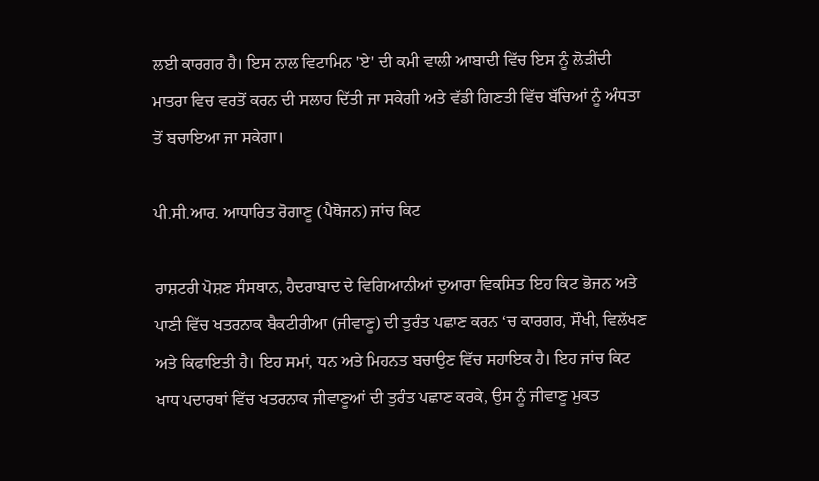ਲਈ ਕਾਰਗਰ ਹੈ। ਇਸ ਨਾਲ ਵਿਟਾਮਿਨ 'ਏ' ਦੀ ਕਮੀ ਵਾਲੀ ਆਬਾਦੀ ਵਿੱਚ ਇਸ ਨੂੰ ਲੋੜੀਂਦੀ ਮਾਤਰਾ ਵਿਚ ਵਰਤੋਂ ਕਰਨ ਦੀ ਸਲਾਹ ਦਿੱਤੀ ਜਾ ਸਕੇਗੀ ਅਤੇ ਵੱਡੀ ਗਿਣਤੀ ਵਿੱਚ ਬੱਚਿਆਂ ਨੂੰ ਅੰਧਤਾ ਤੋਂ ਬਚਾਇਆ ਜਾ ਸਕੇਗਾ।

ਪੀ.ਸੀ.ਆਰ. ਆਧਾਰਿਤ ਰੋਗਾਣੂ (ਪੈਥੋਜਨ) ਜਾਂਚ ਕਿਟ

ਰਾਸ਼ਟਰੀ ਪੋਸ਼ਣ ਸੰਸਥਾਨ, ਹੈਦਰਾਬਾਦ ਦੇ ਵਿਗਿਆਨੀਆਂ ਦੁਆਰਾ ਵਿਕਸਿਤ ਇਹ ਕਿਟ ਭੋਜਨ ਅਤੇ ਪਾਣੀ ਵਿੱਚ ਖਤਰਨਾਕ ਬੈਕਟੀਰੀਆ (ਜੀਵਾਣੂ) ਦੀ ਤੁਰੰਤ ਪਛਾਣ ਕਰਨ ‘ਚ ਕਾਰਗਰ, ਸੌਖੀ, ਵਿਲੱਖਣ ਅਤੇ ਕਿਫਾਇਤੀ ਹੈ। ਇਹ ਸਮਾਂ, ਧਨ ਅਤੇ ਮਿਹਨਤ ਬਚਾਉਣ ਵਿੱਚ ਸਹਾਇਕ ਹੈ। ਇਹ ਜਾਂਚ ਕਿਟ ਖਾਧ ਪਦਾਰਥਾਂ ਵਿੱਚ ਖਤਰਨਾਕ ਜੀਵਾਣੂਆਂ ਦੀ ਤੁਰੰਤ ਪਛਾਣ ਕਰਕੇ, ਉਸ ਨੂੰ ਜੀਵਾਣੂ ਮੁਕਤ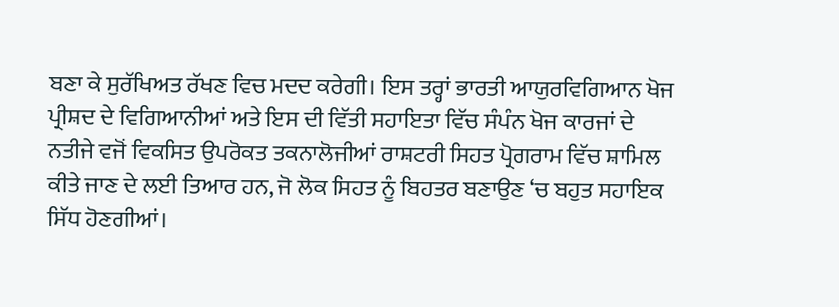ਬਣਾ ਕੇ ਸੁਰੱਖਿਅਤ ਰੱਖਣ ਵਿਚ ਮਦਦ ਕਰੇਗੀ। ਇਸ ਤਰ੍ਹਾਂ ਭਾਰਤੀ ਆਯੁਰਵਿਗਿਆਨ ਖੋਜ ਪ੍ਰੀਸ਼ਦ ਦੇ ਵਿਗਿਆਨੀਆਂ ਅਤੇ ਇਸ ਦੀ ਵਿੱਤੀ ਸਹਾਇਤਾ ਵਿੱਚ ਸੰਪੰਨ ਖੋਜ ਕਾਰਜਾਂ ਦੇ ਨਤੀਜੇ ਵਜੋਂ ਵਿਕਸਿਤ ਉਪਰੋਕਤ ਤਕਨਾਲੋਜੀਆਂ ਰਾਸ਼ਟਰੀ ਸਿਹਤ ਪ੍ਰੋਗਰਾਮ ਵਿੱਚ ਸ਼ਾਮਿਲ ਕੀਤੇ ਜਾਣ ਦੇ ਲਈ ਤਿਆਰ ਹਨ, ਜੋ ਲੋਕ ਸਿਹਤ ਨੂੰ ਬਿਹਤਰ ਬਣਾਉਣ ‘ਚ ਬਹੁਤ ਸਹਾਇਕ ਸਿੱਧ ਹੋਣਗੀਆਂ।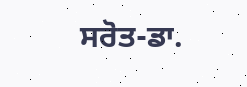ਸਰੋਤ-ਡਾ.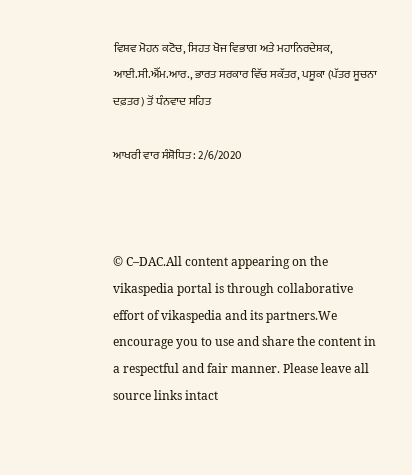ਵਿਸ਼ਵ ਮੋਹਨ ਕਟੋਚ, ਸਿਹਤ ਖੋਜ ਵਿਭਾਗ ਅਤੇ ਮਹਾਨਿਰਦੇਸ਼ਕ, ਆਈ.ਸੀ.ਐੱਮ.ਆਰ., ਭਾਰਤ ਸਰਕਾਰ ਵਿੱਚ ਸਕੱਤਰ, ਪਸੂਕਾ (ਪੱਤਰ ਸੂਚਨਾ ਦਫ਼ਤਰ) ਤੋਂ ਧੰਨਵਾਦ ਸਹਿਤ

ਆਖਰੀ ਵਾਰ ਸੰਸ਼ੋਧਿਤ : 2/6/2020



© C–DAC.All content appearing on the vikaspedia portal is through collaborative effort of vikaspedia and its partners.We encourage you to use and share the content in a respectful and fair manner. Please leave all source links intact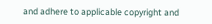and adhere to applicable copyright and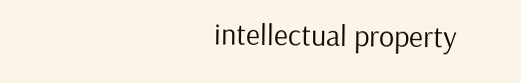intellectual property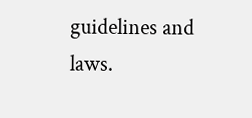guidelines and laws.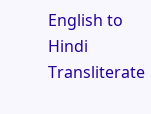English to Hindi Transliterate